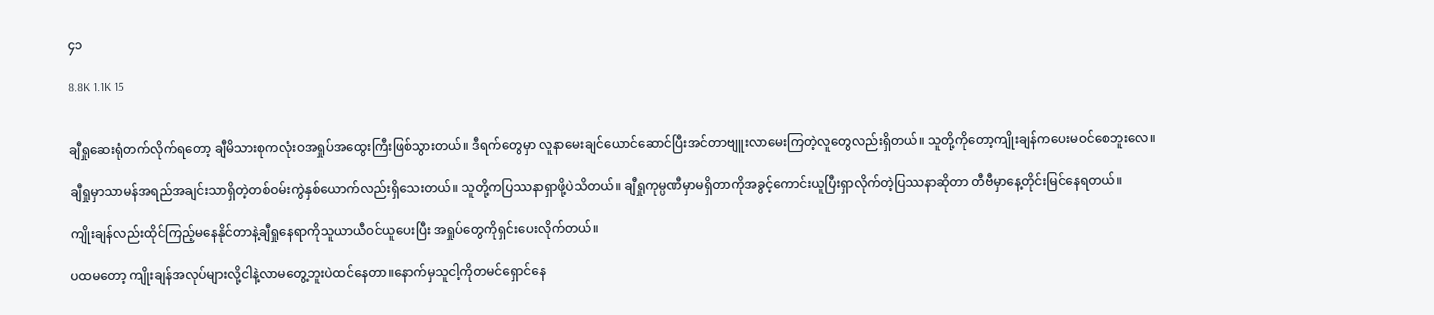၄၁

8.8K 1.1K 15


ချီရှုဆေးရုံတက်လိုက်ရတော့ ချီမိသားစုကလုံးဝအရှုပ်အထွေးကြီးဖြစ်သွားတယ်။ ဒီရက်တွေမှာ လူနာမေးချင်ယောင်ဆောင်ပြီးအင်တာဗျူးလာမေးကြတဲ့လူတွေလည်းရှိတယ်။ သူတို့ကိုတော့ကျိုးချန်ကပေးမဝင်စေဘူးလေ။

ချီရှုမှာသာမန်အရည်အချင်းသာရှိတဲ့တစ်ဝမ်းကွဲနှစ်ယောက်လည်းရှိသေးတယ်။ သူတို့ကပြဿနာရှာဖို့ပဲသိတယ်။ ချီရှုကုမ္ပဏီမှာမရှိတာကိုအခွင့်ကောင်းယူပြီးရှာလိုက်တဲ့ပြဿနာဆိုတာ တီဗီမှာနေ့တိုင်းမြင်နေရတယ်။

ကျိုးချန်လည်းထိုင်ကြည့်မနေနိုင်တာနဲ့ချီရှုနေရာကိုသူယာယီဝင်ယူပေးပြီး အရှုပ်တွေကိုရှင်းပေးလိုက်တယ်။

ပထမတော့ ကျိုးချန်အလုပ်များလို့ငါနဲ့လာမတွေ့ဘူးပဲထင်နေတာ။နောက်မှသူငါ့ကိုတမင်ရှောင်နေ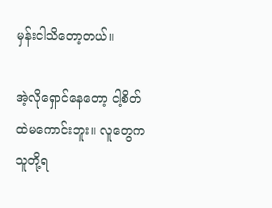မှန်းငါသိတော့တယ်။

အဲ့လိုရှောင်နေတော့ ငါ့စိတ်ထဲမကောင်းဘူး။ လူတွေက သူတို့ရ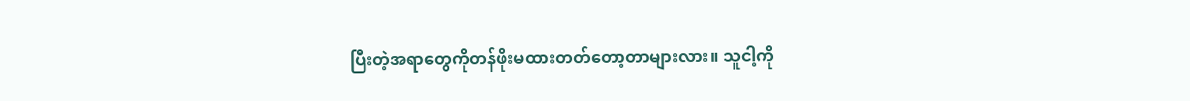ပြီးတဲ့အရာတွေကိုတန်ဖိုးမထားတတ်တော့တာများလား။ သူငါ့ကို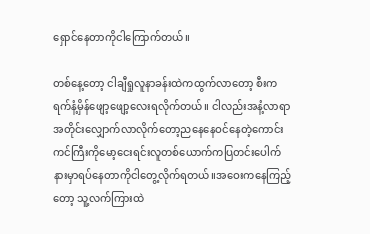ရှောင်နေတာကိုငါကြောက်တယ်။

တစ်နေ့တော့ ငါချီရှုလူနာခန်းထဲကထွက်လာတော့ စီးကရက်နံ့မှိန်ဖျော့ဖျော့လေးရလိုက်တယ်။ ငါလည်းအနံ့လာရာအတိုင်းလျှောက်လာလိုက်တော့ညနေနေဝင်နေတဲ့ကောင်းကင်ကြီးကိုမော့ငေးရင်းလူတစ်ယောက်ကပြတင်းပေါက်နားမှာရပ်နေတာကိုငါတွေ့လိုက်ရတယ်။အဝေးကနေကြည့်တော့ သူ့လက်ကြားထဲ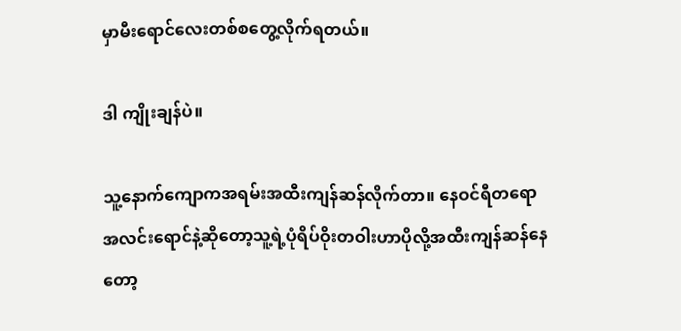မှာမီးရောင်လေးတစ်စတွေ့လိုက်ရတယ်။

ဒါ ကျိုးချန်ပဲ။

သူ့နောက်ကျောကအရမ်းအထီးကျန်ဆန်လိုက်တာ။ နေဝင်ရီတရောအလင်းရောင်နဲ့ဆိုတော့သူ့ရဲ့ပုံရိပ်ဝိုးတဝါးဟာပိုလို့အထီးကျန်ဆန်နေတော့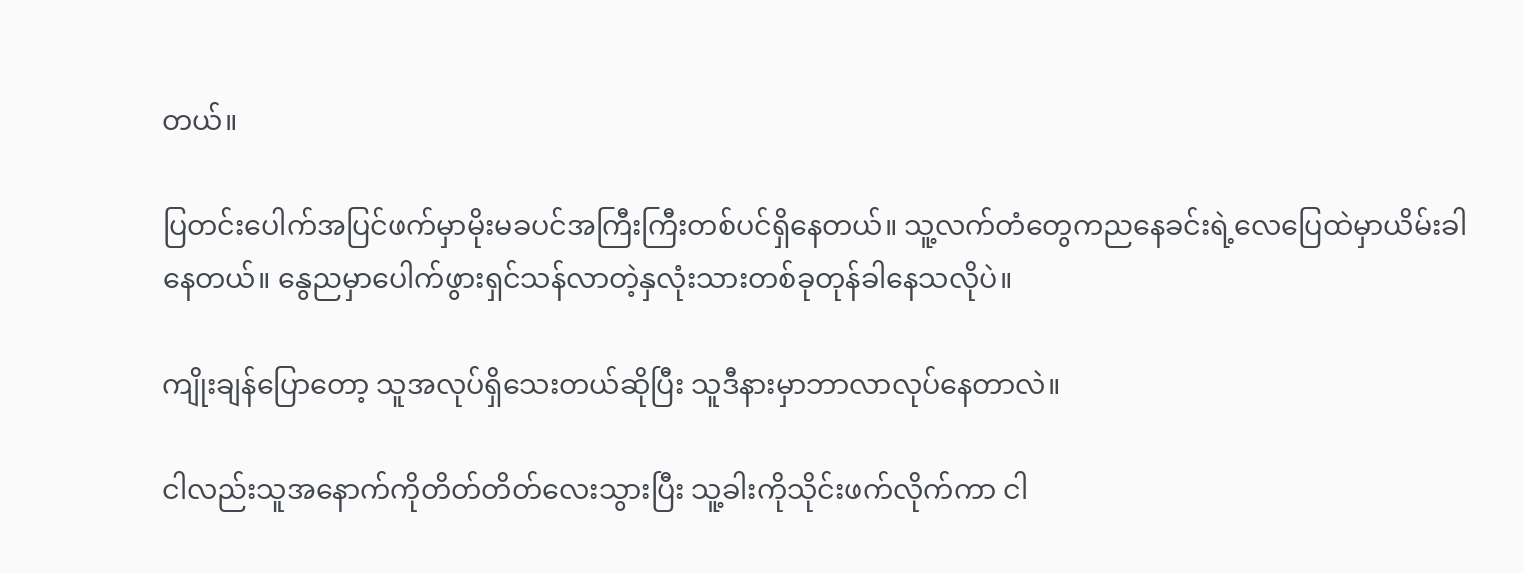တယ်။

ပြတင်းပေါက်အပြင်ဖက်မှာမိုးမခပင်အကြီးကြီးတစ်ပင်ရှိနေတယ်။ သူ့လက်တံတွေကညနေခင်းရဲ့လေပြေထဲမှာယိမ်းခါနေတယ်။ နွေညမှာပေါက်ဖွားရှင်သန်လာတဲ့နှလုံးသားတစ်ခုတုန်ခါနေသလိုပဲ။

ကျိုးချန်ပြောတော့ သူအလုပ်ရှိသေးတယ်ဆိုပြီး သူဒီနားမှာဘာလာလုပ်နေတာလဲ။

ငါလည်းသူအနောက်ကိုတိတ်တိတ်လေးသွားပြီး သူ့ခါးကိုသိုင်းဖက်လိုက်ကာ ငါ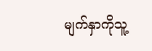မျက်နှာကိုသူ့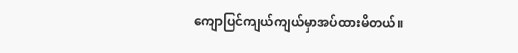ကျောပြင်ကျယ်ကျယ်မှာအပ်ထားမိတယ်။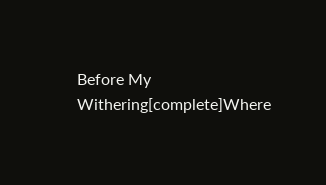Before My Withering[complete]Where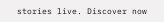stories live. Discover now